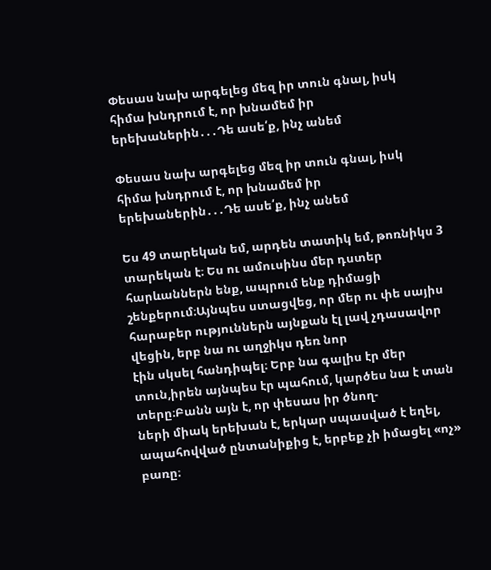Փեսաս նախ արգելեց մեզ իր տուն գնալ, իսկ հիմա խնդրում է, որ խնամեմ իր երեխաներին․․․Դե ասե՛ք, ինչ անեմ

Փեսաս նախ արգելեց մեզ իր տուն գնալ, իսկ հիմա խնդրում է, որ խնամեմ իր երեխաներին․․․Դե ասե՛ք, ինչ անեմ

Ես 49 տարեկան եմ, արդեն տատիկ եմ, թոռնիկս 3 տարեկան է։ Ես ու ամուսինս մեր դստեր հարևաններն ենք, ապրում ենք դիմացի
շենքերում։Այնպես ստացվեց, որ մեր ու փե սայիս հարաբեր ություններն այնքան էլ լավ չդասավոր վեցին, երբ նա ու աղջիկս դեռ նոր
էին սկսել հանդիպել։ Երբ նա գալիս էր մեր տուն,իրեն այնպես էր պահում, կարծես նա է տան տերը։Բանն այն է, որ փեսաս իր ծնող-
ների միակ երեխան է, երկար սպասված է եղել, ապահովված ընտանիքից է, երբեք չի իմացել «ոչ» բառը։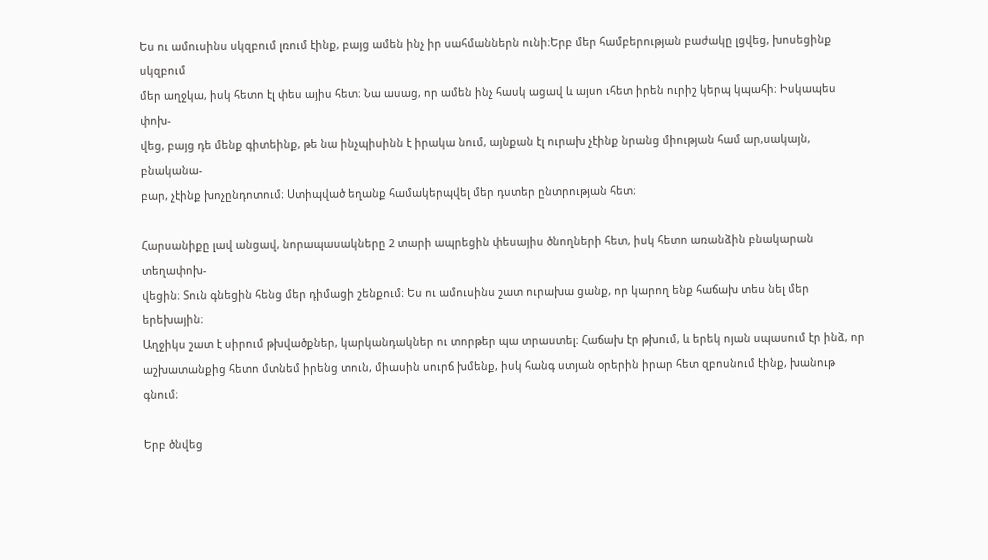Ես ու ամուսինս սկզբում լռում էինք, բայց ամեն ինչ իր սահմաններն ունի։Երբ մեր համբերության բաժակը լցվեց, խոսեցինք սկզբում
մեր աղջկա, իսկ հետո էլ փես այիս հետ։ Նա ասաց, որ ամեն ինչ հասկ ացավ և այսո ւհետ իրեն ուրիշ կերպ կպահի։ Իսկապես փոխ-
վեց, բայց դե մենք գիտեինք, թե նա ինչպիսինն է իրակա նում, այնքան էլ ուրախ չէինք նրանց միության համ ար,սակայն, բնականա-
բար, չէինք խոչընդոտում։ Ստիպված եղանք համակերպվել մեր դստեր ընտրության հետ։

Հարսանիքը լավ անցավ, նորապասակները 2 տարի ապրեցին փեսայիս ծնողների հետ, իսկ հետո առանձին բնակարան տեղափոխ-
վեցին։ Տուն գնեցին հենց մեր դիմացի շենքում։ Ես ու ամուսինս շատ ուրախա ցանք, որ կարող ենք հաճախ տես նել մեր երեխային։
Աղջիկս շատ է սիրում թխվածքներ, կարկանդակներ ու տորթեր պա տրաստել։ Հաճախ էր թխում, և երեկ ոյան սպասում էր ինձ, որ
աշխատանքից հետո մտնեմ իրենց տուն, միասին սուրճ խմենք, իսկ հանգ ստյան օրերին իրար հետ զբոսնում էինք, խանութ գնում։

Երբ ծնվեց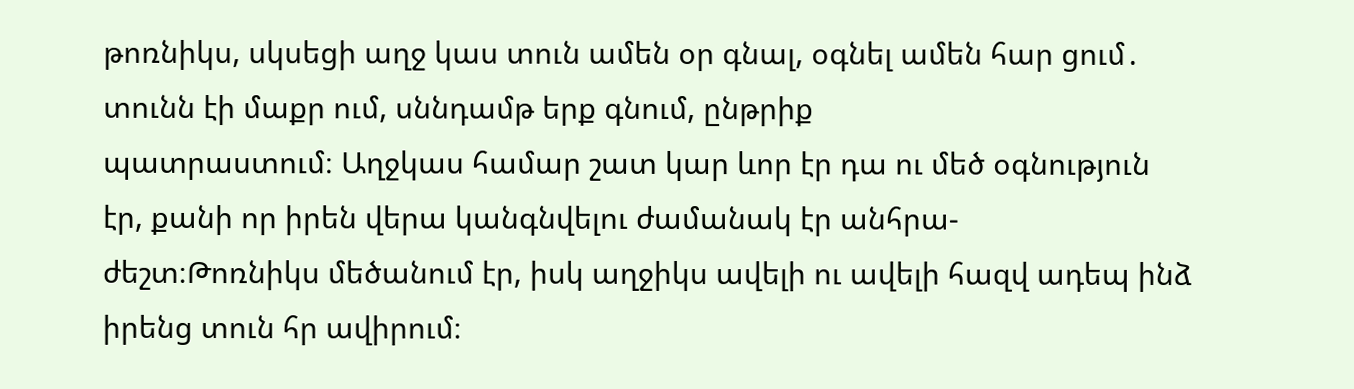թոռնիկս, սկսեցի աղջ կաս տուն ամեն օր գնալ, օգնել ամեն հար ցում․ տունն էի մաքր ում, սննդամթ երք գնում, ընթրիք
պատրաստում։ Աղջկաս համար շատ կար ևոր էր դա ու մեծ օգնություն էր, քանի որ իրեն վերա կանգնվելու ժամանակ էր անհրա-
ժեշտ։Թոռնիկս մեծանում էր, իսկ աղջիկս ավելի ու ավելի հազվ ադեպ ինձ իրենց տուն հր ավիրում։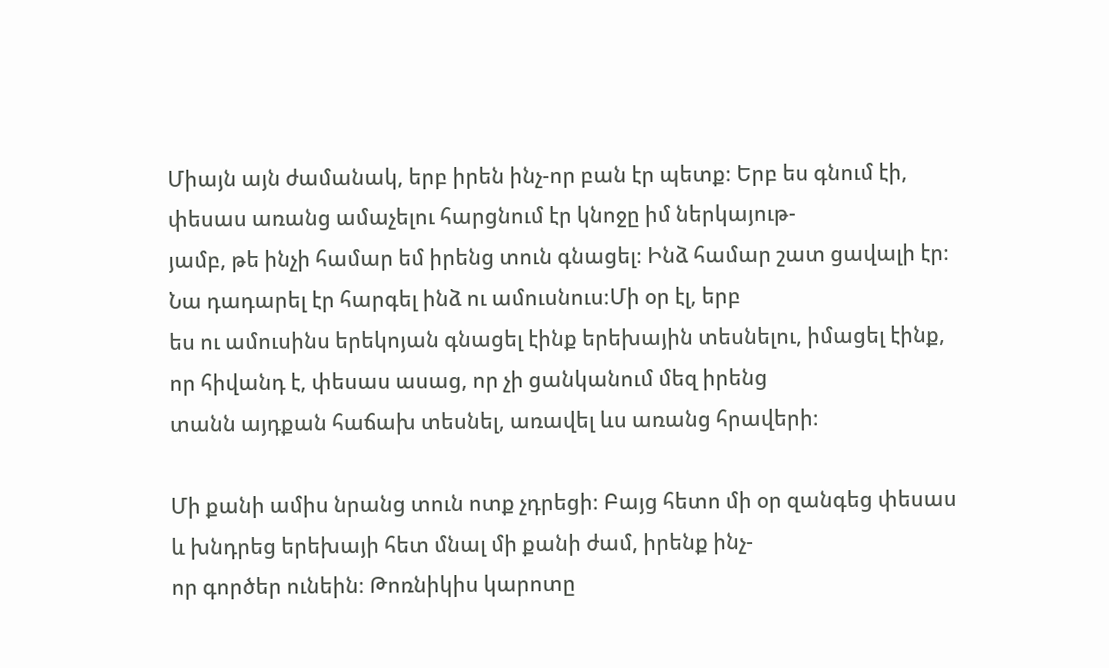Միայն այն ժամանակ, երբ իրեն ինչ-որ բան էր պետք։ Երբ ես գնում էի, փեսաս առանց ամաչելու հարցնում էր կնոջը իմ ներկայութ-
յամբ, թե ինչի համար եմ իրենց տուն գնացել։ Ինձ համար շատ ցավալի էր։ Նա դադարել էր հարգել ինձ ու ամուսնուս։Մի օր էլ, երբ
ես ու ամուսինս երեկոյան գնացել էինք երեխային տեսնելու, իմացել էինք, որ հիվանդ է, փեսաս ասաց, որ չի ցանկանում մեզ իրենց
տանն այդքան հաճախ տեսնել, առավել ևս առանց հրավերի։

Մի քանի ամիս նրանց տուն ոտք չդրեցի։ Բայց հետո մի օր զանգեց փեսաս և խնդրեց երեխայի հետ մնալ մի քանի ժամ, իրենք ինչ-
որ գործեր ունեին։ Թոռնիկիս կարոտը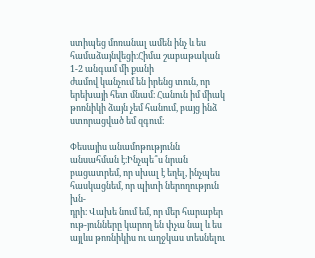ստիպեց մոռանալ ամեն ինչ և ես համաձայնվեցի։Հիմա շաբաթական 1-2 անգամ մի քանի
ժամով կանչում են իրենց տուն, որ երեխայի հետ մնամ։ Հանուն իմ միակ թոռնիկի ձայն չեմ հանում, բայց ինձ ստորացված եմ զգում։

Փեսայիս անամոթությունն անսահման է։Ինչպե՞ս նրան բացատրեմ, որ սխալ է եղել, ինչպես հասկացնեմ, որ պիտի ներողություն խն-
դրի։ Վախե նում եմ, որ մեր հարաբեր ութ-յունները կարող են փչա նալ և ես այլևս թոռնիկիս ու աղջկաս տեսնելու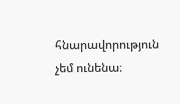հնարավորություն
չեմ ունենա։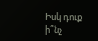Իսկ դուք ի՞նչ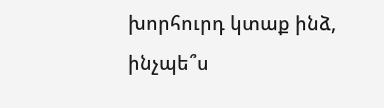խորհուրդ կտաք ինձ, ինչպե՞ս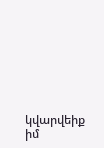կվարվեիք իմ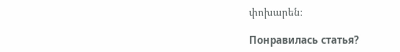փոխարեն։

Понравилась статья?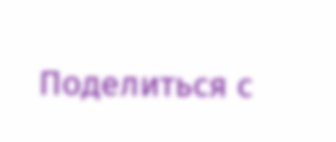Поделиться с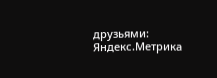друзьями:
Яндекс.Метрика